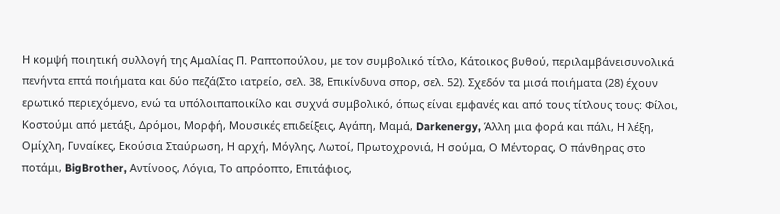Η κομψή ποιητική συλλογή της Αμαλίας Π. Ραπτοπούλου, με τον συμβολικό τίτλο, Κάτοικος βυθού, περιλαμβάνεισυνολικά πενήντα επτά ποιήματα και δύο πεζά(Στο ιατρείο, σελ. 38, Επικίνδυνα σπορ, σελ. 52). Σχεδόν τα μισά ποιήματα (28) έχουν ερωτικό περιεχόμενο, ενώ τα υπόλοιπαποικίλο και συχνά συμβολικό, όπως είναι εμφανές και από τους τίτλους τους: Φίλοι, Κοστούμι από μετάξι, Δρόμοι, Μορφή, Μουσικές επιδείξεις, Αγάπη, Μαμά, Darkenergy, Άλλη μια φορά και πάλι, Η λέξη, Ομίχλη, Γυναίκες, Εκούσια Σταύρωση, Η αρχή, Μόγλης, Λωτοί, Πρωτοχρονιά, Η σούμα, Ο Μέντορας, Ο πάνθηρας στο ποτάμι, BigBrother, Αντίνοος, Λόγια, Το απρόοπτο, Επιτάφιος,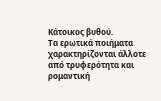Κάτοικος βυθού.
Τα ερωτικά ποιήματα χαρακτηρίζονται άλλοτε από τρυφερότητα και ρομαντική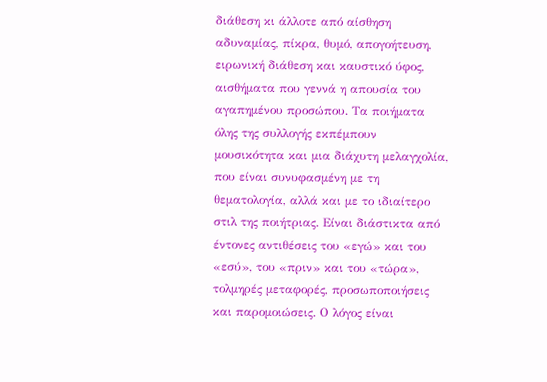διάθεση κι άλλοτε από αίσθηση αδυναμίας, πίκρα, θυμό, απογοήτευση, ειρωνική διάθεση και καυστικό ύφος, αισθήματα που γεννά η απουσία του αγαπημένου προσώπου. Τα ποιήματα όλης της συλλογής εκπέμπουν μουσικότητα και μια διάχυτη μελαγχολία, που είναι συνυφασμένη με τη θεματολογία, αλλά και με το ιδιαίτερο στιλ της ποιήτριας. Είναι διάστικτα από έντονες αντιθέσεις του «εγώ» και του «εσύ», του «πριν» και του «τώρα», τολμηρές μεταφορές, προσωποποιήσεις και παρομοιώσεις. Ο λόγος είναι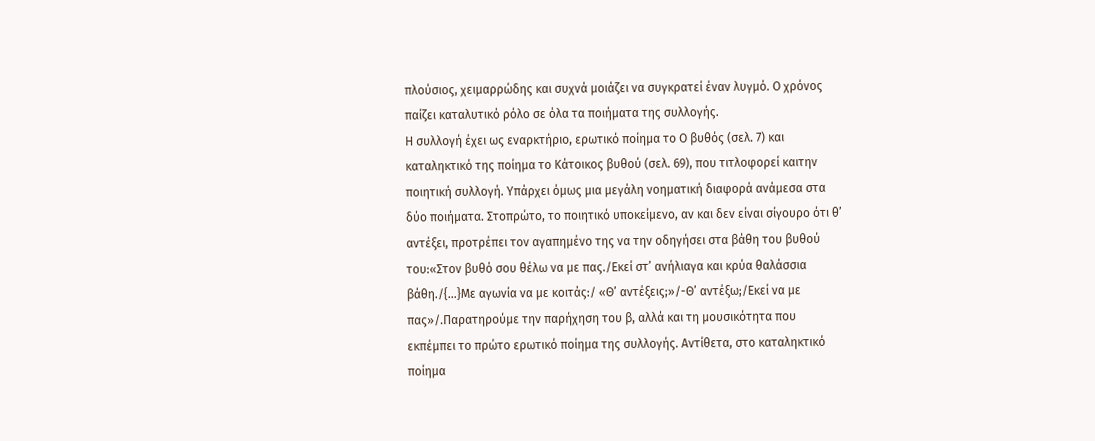πλούσιος, χειμαρρώδης και συχνά μοιάζει να συγκρατεί έναν λυγμό. Ο χρόνος παίζει καταλυτικό ρόλο σε όλα τα ποιήματα της συλλογής.
Η συλλογή έχει ως εναρκτήριο, ερωτικό ποίημα το Ο βυθός (σελ. 7) και καταληκτικό της ποίημα το Κάτοικος βυθού (σελ. 69), που τιτλοφορεί καιτην ποιητική συλλογή. Υπάρχει όμως μια μεγάλη νοηματική διαφορά ανάμεσα στα δύο ποιήματα. Στοπρώτο, το ποιητικό υποκείμενο, αν και δεν είναι σίγουρο ότι θ’ αντέξει, προτρέπει τον αγαπημένο της να την οδηγήσει στα βάθη του βυθού του:«Στον βυθό σου θέλω να με πας./Εκεί στ’ ανήλιαγα και κρύα θαλάσσια βάθη./{…}Με αγωνία να με κοιτάς:/ «Θ’ αντέξεις;»/-Θ’ αντέξω;/Εκεί να με πας»/.Παρατηρούμε την παρήχηση του β, αλλά και τη μουσικότητα που εκπέμπει το πρώτο ερωτικό ποίημα της συλλογής. Αντίθετα, στο καταληκτικό ποίημα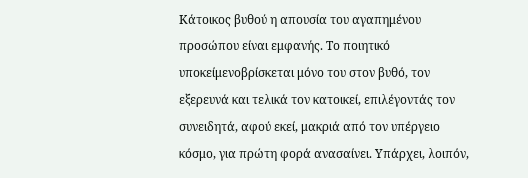Κάτοικος βυθού η απουσία του αγαπημένου προσώπου είναι εμφανής. Το ποιητικό υποκείμενοβρίσκεται μόνο του στον βυθό, τον εξερευνά και τελικά τον κατοικεί, επιλέγοντάς τον συνειδητά, αφού εκεί, μακριά από τον υπέργειο κόσμο, για πρώτη φορά ανασαίνει. Υπάρχει, λοιπόν,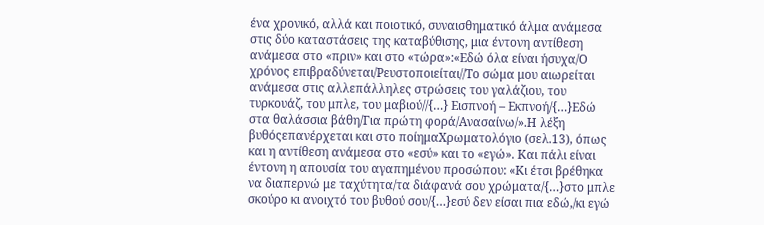ένα χρονικό, αλλά και ποιοτικό, συναισθηματικό άλμα ανάμεσα στις δύο καταστάσεις της καταβύθισης, μια έντονη αντίθεση ανάμεσα στο «πριν» και στο «τώρα»:«Εδώ όλα είναι ήσυχα/Ο χρόνος επιβραδύνεται/Ρευστοποιείται//Το σώμα μου αιωρείται ανάμεσα στις αλλεπάλληλες στρώσεις του γαλάζιου, του τυρκουάζ, του μπλε, του μαβιού//{…} Εισπνοή – Εκπνοή/{…}Εδώ στα θαλάσσια βάθη/Για πρώτη φορά/Ανασαίνω/».Η λέξη βυθόςεπανέρχεται και στο ποίημαΧρωματολόγιο (σελ.13), όπως και η αντίθεση ανάμεσα στο «εσύ» και το «εγώ». Και πάλι είναι έντονη η απουσία του αγαπημένου προσώπου: «Κι έτσι βρέθηκα να διαπερνώ με ταχύτητα/τα διάφανά σου χρώματα/{…}στο μπλε σκούρο κι ανοιχτό του βυθού σου/{…}εσύ δεν είσαι πια εδώ,/κι εγώ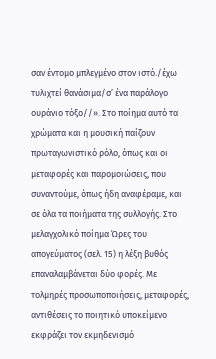σαν έντομο μπλεγμένο στον ιστό./έχω τυλιχτεί θανάσιμα/σ’ ένα παράλογο ουράνιο τόξο//». Στο ποίημα αυτό τα χρώματα και η μουσική παίζουν πρωταγωνιστικό ρόλο, όπως και οι μεταφορές και παρομοιώσεις, που συναντούμε, όπως ήδη αναφέραμε, και σε όλα τα ποιήματα της συλλογής. Στο μελαγχολικό ποίημα Ώρες του απογεύματος (σελ. 15) η λέξη βυθός επαναλαμβάνεται δύο φορές. Με τολμηρές προσωποποιήσεις, μεταφορές, αντιθέσεις το ποιητικό υποκείμενο εκφράζει τον εκμηδενισμό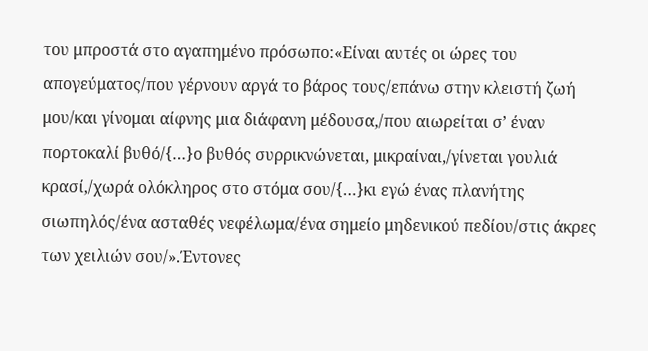του μπροστά στο αγαπημένο πρόσωπο:«Είναι αυτές οι ώρες του απογεύματος/που γέρνουν αργά το βάρος τους/επάνω στην κλειστή ζωή μου/και γίνομαι αίφνης μια διάφανη μέδουσα,/που αιωρείται σ’ έναν πορτοκαλί βυθό/{…}ο βυθός συρρικνώνεται, μικραίναι,/γίνεται γουλιά κρασί,/χωρά ολόκληρος στο στόμα σου/{…}κι εγώ ένας πλανήτης σιωπηλός/ένα ασταθές νεφέλωμα/ένα σημείο μηδενικού πεδίου/στις άκρες των χειλιών σου/».Έντονες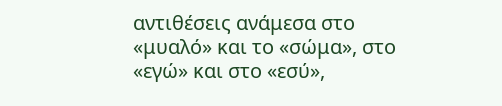αντιθέσεις ανάμεσα στο «μυαλό» και το «σώμα», στο «εγώ» και στο «εσύ»,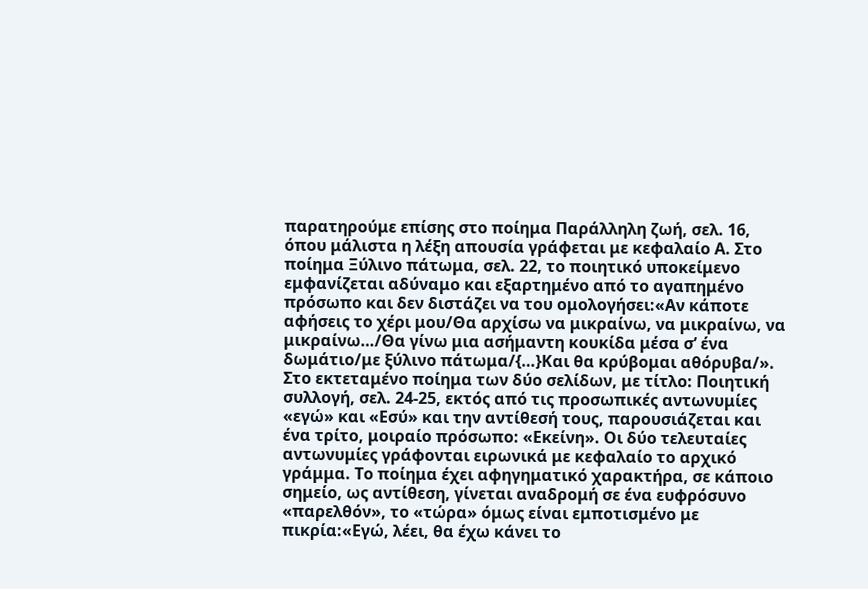παρατηρούμε επίσης στο ποίημα Παράλληλη ζωή, σελ. 16, όπου μάλιστα η λέξη απουσία γράφεται με κεφαλαίο Α. Στο ποίημα Ξύλινο πάτωμα, σελ. 22, το ποιητικό υποκείμενο εμφανίζεται αδύναμο και εξαρτημένο από το αγαπημένο πρόσωπο και δεν διστάζει να του ομολογήσει:«Αν κάποτε αφήσεις το χέρι μου/Θα αρχίσω να μικραίνω, να μικραίνω, να μικραίνω…/Θα γίνω μια ασήμαντη κουκίδα μέσα σ’ ένα δωμάτιο/με ξύλινο πάτωμα/{…}Και θα κρύβομαι αθόρυβα/». Στο εκτεταμένο ποίημα των δύο σελίδων, με τίτλο: Ποιητική συλλογή, σελ. 24-25, εκτός από τις προσωπικές αντωνυμίες «εγώ» και «Εσύ» και την αντίθεσή τους, παρουσιάζεται και ένα τρίτο, μοιραίο πρόσωπο: «Εκείνη». Οι δύο τελευταίες αντωνυμίες γράφονται ειρωνικά με κεφαλαίο το αρχικό γράμμα. Το ποίημα έχει αφηγηματικό χαρακτήρα, σε κάποιο σημείο, ως αντίθεση, γίνεται αναδρομή σε ένα ευφρόσυνο «παρελθόν», το «τώρα» όμως είναι εμποτισμένο με πικρία:«Εγώ, λέει, θα έχω κάνει το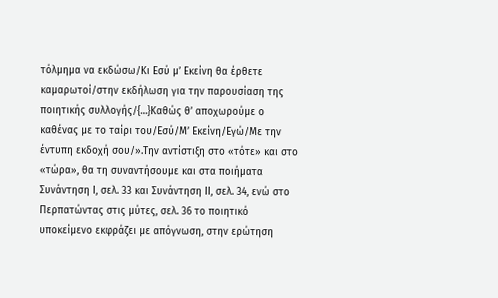τόλμημα να εκδώσω/Κι Εσύ μ’ Εκείνη θα έρθετε καμαρωτοί/στην εκδήλωση για την παρουσίαση της ποιητικής συλλογής/{…}Καθώς θ’ αποχωρούμε ο καθένας με το ταίρι του/Εσύ/Μ’ Εκείνη/Εγώ/Με την έντυπη εκδοχή σου/».Την αντίστιξη στο «τότε» και στο «τώρα», θα τη συναντήσουμε και στα ποιήματα Συνάντηση Ι, σελ. 33 και Συνάντηση ΙΙ, σελ. 34, ενώ στο Περπατώντας στις μύτες, σελ. 36 το ποιητικό υποκείμενο εκφράζει με απόγνωση, στην ερώτηση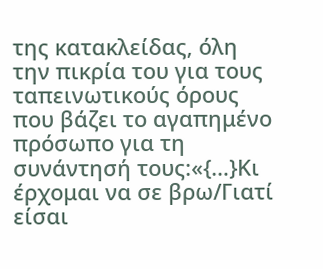της κατακλείδας, όλη την πικρία του για τους ταπεινωτικούς όρους που βάζει το αγαπημένο πρόσωπο για τη συνάντησή τους:«{…}Κι έρχομαι να σε βρω/Γιατί είσαι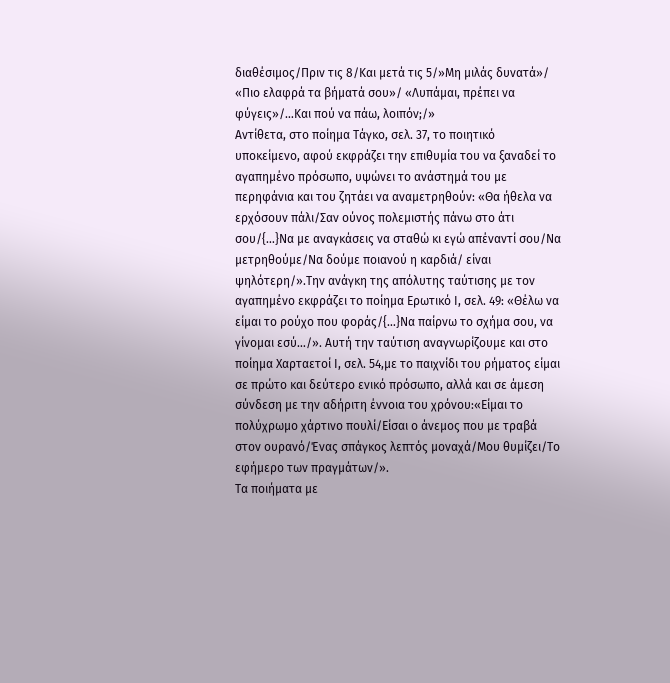διαθέσιμος/Πριν τις 8/Και μετά τις 5/»Μη μιλάς δυνατά»/ «Πιο ελαφρά τα βήματά σου»/ «Λυπάμαι, πρέπει να φύγεις»/…Και πού να πάω, λοιπόν;/»
Αντίθετα, στο ποίημα Τάγκο, σελ. 37, το ποιητικό υποκείμενο, αφού εκφράζει την επιθυμία του να ξαναδεί το αγαπημένο πρόσωπο, υψώνει το ανάστημά του με περηφάνια και του ζητάει να αναμετρηθούν: «Θα ήθελα να ερχόσουν πάλι/Σαν ούνος πολεμιστής πάνω στο άτι σου/{…}Να με αναγκάσεις να σταθώ κι εγώ απέναντί σου/Να μετρηθούμε/Να δούμε ποιανού η καρδιά/ είναι ψηλότερη/».Την ανάγκη της απόλυτης ταύτισης με τον αγαπημένο εκφράζει το ποίημα Ερωτικό Ι, σελ. 49: «Θέλω να είμαι το ρούχο που φοράς/{…}Να παίρνω το σχήμα σου, να γίνομαι εσύ…/». Αυτή την ταύτιση αναγνωρίζουμε και στο ποίημα Χαρταετοί Ι, σελ. 54,με το παιχνίδι του ρήματος είμαι σε πρώτο και δεύτερο ενικό πρόσωπο, αλλά και σε άμεση σύνδεση με την αδήριτη έννοια του χρόνου:«Είμαι το πολύχρωμο χάρτινο πουλί/Είσαι ο άνεμος που με τραβά στον ουρανό/Ένας σπάγκος λεπτός μοναχά/Μου θυμίζει/Το εφήμερο των πραγμάτων/».
Τα ποιήματα με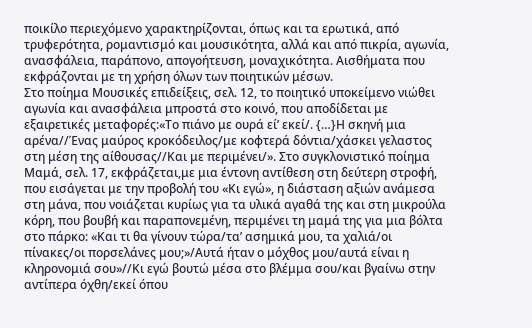ποικίλο περιεχόμενο χαρακτηρίζονται, όπως και τα ερωτικά, από τρυφερότητα, ρομαντισμό και μουσικότητα, αλλά και από πικρία, αγωνία, ανασφάλεια, παράπονο, απογοήτευση, μοναχικότητα. Αισθήματα που εκφράζονται με τη χρήση όλων των ποιητικών μέσων.
Στο ποίημα Μουσικές επιδείξεις, σελ. 12, το ποιητικό υποκείμενο νιώθει αγωνία και ανασφάλεια μπροστά στο κοινό, που αποδίδεται με εξαιρετικές μεταφορές:«Το πιάνο με ουρά εί’ εκεί/. {…}Η σκηνή μια αρένα//Ένας μαύρος κροκόδειλος/με κοφτερά δόντια/χάσκει γελαστος στη μέση της αίθουσας//Και με περιμένει/». Στο συγκλονιστικό ποίημα Μαμά, σελ. 17, εκφράζεται,με μια έντονη αντίθεση στη δεύτερη στροφή, που εισάγεται με την προβολή του «Κι εγώ», η διάσταση αξιών ανάμεσα στη μάνα, που νοιάζεται κυρίως για τα υλικά αγαθά της και στη μικρούλα κόρη, που βουβή και παραπονεμένη, περιμένει τη μαμά της για μια βόλτα στο πάρκο: «Και τι θα γίνουν τώρα/τα’ ασημικά μου, τα χαλιά/οι πίνακες/οι πορσελάνες μου;»/Αυτά ήταν ο μόχθος μου/αυτά είναι η κληρονομιά σου»//Κι εγώ βουτώ μέσα στο βλέμμα σου/και βγαίνω στην αντίπερα όχθη/εκεί όπου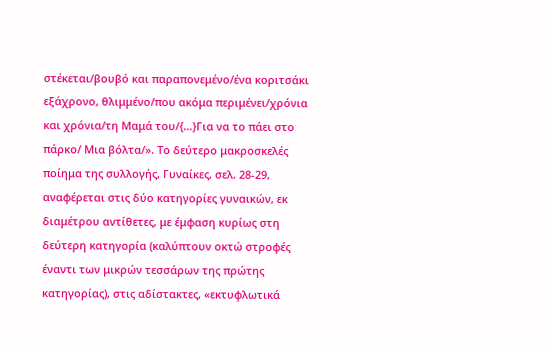στέκεται/βουβό και παραπονεμένο/ένα κοριτσάκι εξάχρονο, θλιμμένο/που ακόμα περιμένει/χρόνια και χρόνια/τη Μαμά του/{…}Για να το πάει στο πάρκο/ Μια βόλτα/». Το δεύτερο μακροσκελές ποίημα της συλλογής, Γυναίκες, σελ. 28-29, αναφέρεται στις δύο κατηγορίες γυναικών, εκ διαμέτρου αντίθετες, με έμφαση κυρίως στη δεύτερη κατηγορία (καλύπτουν οκτώ στροφές έναντι των μικρών τεσσάρων της πρώτης κατηγορίας), στις αδίστακτες, «εκτυφλωτικά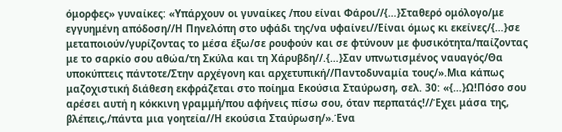όμορφες» γυναίκες: «Υπάρχουν οι γυναίκες /που είναι Φάροι//{…}Σταθερό ομόλογο/με εγγυημένη απόδοση//Η Πηνελόπη στο υφάδι της/να υφαίνει//Είναι όμως κι εκείνες/{…}σε μεταποιούν/γυρίζοντας το μέσα έξω/σε ρουφούν και σε φτύνουν με φυσικότητα/παίζοντας με το σαρκίο σου αθώα/τη Σκύλα και τη Χάρυβδη//.{…}Σαν υπνωτισμένος ναυαγός/Θα υποκύπτεις πάντοτε/Στην αρχέγονη και αρχετυπική//Παντοδυναμία τους/».Μια κάπως μαζοχιστική διάθεση εκφράζεται στο ποίημα Εκούσια Σταύρωση, σελ. 30: «{…}Ω!Πόσο σου αρέσει αυτή η κόκκινη γραμμή/που αφήνεις πίσω σου, όταν περπατάς!//Έχει μάσα της, βλέπεις,/πάντα μια γοητεία//Η εκούσια Σταύρωση/».Ένα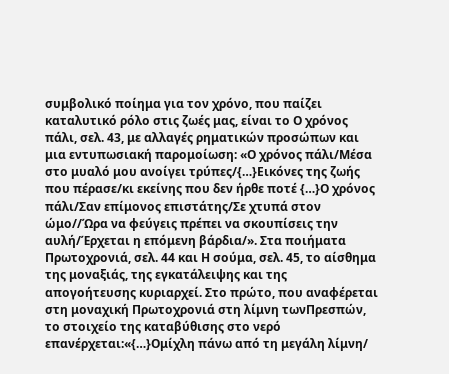συμβολικό ποίημα για τον χρόνο, που παίζει καταλυτικό ρόλο στις ζωές μας, είναι το Ο χρόνος πάλι, σελ. 43, με αλλαγές ρηματικών προσώπων και μια εντυπωσιακή παρομοίωση: «Ο χρόνος πάλι/Μέσα στο μυαλό μου ανοίγει τρύπες/{…}Εικόνες της ζωής που πέρασε/κι εκείνης που δεν ήρθε ποτέ {…}Ο χρόνος πάλι/Σαν επίμονος επιστάτης/Σε χτυπά στον ώμο//Ώρα να φεύγεις πρέπει να σκουπίσεις την αυλή/Έρχεται η επόμενη βάρδια/». Στα ποιήματα Πρωτοχρονιά, σελ. 44 και Η σούμα, σελ. 45, το αίσθημα της μοναξιάς, της εγκατάλειψης και της απογοήτευσης κυριαρχεί. Στο πρώτο, που αναφέρεται στη μοναχική Πρωτοχρονιά στη λίμνη τωνΠρεσπών, το στοιχείο της καταβύθισης στο νερό επανέρχεται:«{…}Ομίχλη πάνω από τη μεγάλη λίμνη/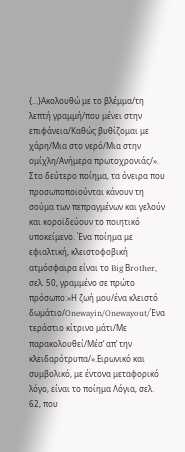{…}Ακολουθώ με το βλέμμα/τη λεπτή γραμμή/που μένει στην επιφάνεια/Καθώς βυθίζομαι με χάρη/Μια στο νερό/Μια στην ομίχλη/Ανήμερα πρωτοχρονιάς/». Στο δεύτερο ποίημα, τα όνειρα που προσωποποιούνται κάνουν τη σούμα των πεπραγμένων και γελούν και κοροϊδεύουν το ποιητικό υποκείμενο. Ένα ποίημα με εφιαλτική, κλειστοφοβική ατμόσφαιρα είναι το Big Βrother, σελ. 50, γραμμένο σε πρώτο πρόσωπο:«Η ζωή μου/ένα κλειστό δωμάτιο/Onewayin/Onewayout/Ένα τεράστιο κίτρινο μάτι/Με παρακολουθεί/Μέσ’ απ’ την κλειδαρότρυπα/».Ειρωνικό και συμβολικό, με έντονα μεταφορικό λόγο, είναι το ποίημα Λόγια, σελ. 62, που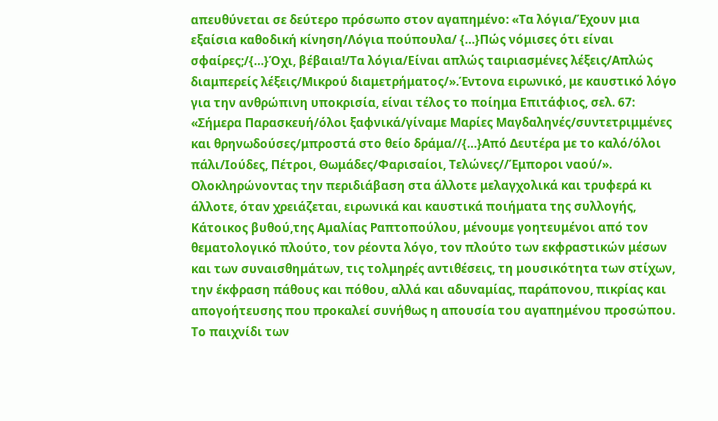απευθύνεται σε δεύτερο πρόσωπο στον αγαπημένο: «Τα λόγια/Έχουν μια εξαίσια καθοδική κίνηση/Λόγια πούπουλα/ {…}Πώς νόμισες ότι είναι σφαίρες;/{…}Όχι, βέβαια!/Τα λόγια/Είναι απλώς ταιριασμένες λέξεις/Απλώς διαμπερείς λέξεις/Μικρού διαμετρήματος/».Έντονα ειρωνικό, με καυστικό λόγο για την ανθρώπινη υποκρισία, είναι τέλος το ποίημα Επιτάφιος, σελ. 67: «Σήμερα Παρασκευή/όλοι ξαφνικά/γίναμε Μαρίες Μαγδαληνές/συντετριμμένες και θρηνωδούσες/μπροστά στο θείο δράμα//{…}Από Δευτέρα με το καλό/όλοι πάλι/Ιούδες, Πέτροι, Θωμάδες/Φαρισαίοι, Τελώνες//Έμποροι ναού/».
Ολοκληρώνοντας την περιδιάβαση στα άλλοτε μελαγχολικά και τρυφερά κι άλλοτε, όταν χρειάζεται, ειρωνικά και καυστικά ποιήματα της συλλογής, Κάτοικος βυθού,της Αμαλίας Ραπτοπούλου, μένουμε γοητευμένοι από τον θεματολογικό πλούτο, τον ρέοντα λόγο, τον πλούτο των εκφραστικών μέσων και των συναισθημάτων, τις τολμηρές αντιθέσεις, τη μουσικότητα των στίχων, την έκφραση πάθους και πόθου, αλλά και αδυναμίας, παράπονου, πικρίας και απογοήτευσης που προκαλεί συνήθως η απουσία του αγαπημένου προσώπου. Το παιχνίδι των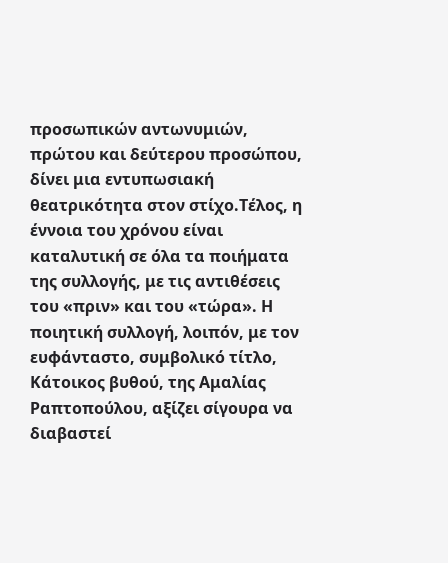προσωπικών αντωνυμιών, πρώτου και δεύτερου προσώπου, δίνει μια εντυπωσιακή θεατρικότητα στον στίχο.Τέλος, η έννοια του χρόνου είναι καταλυτική σε όλα τα ποιήματα της συλλογής, με τις αντιθέσεις του «πριν» και του «τώρα». Η ποιητική συλλογή, λοιπόν, με τον ευφάνταστο, συμβολικό τίτλο, Κάτοικος βυθού, της Αμαλίας Ραπτοπούλου, αξίζει σίγουρα να διαβαστεί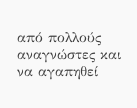από πολλούς αναγνώστες και να αγαπηθεί